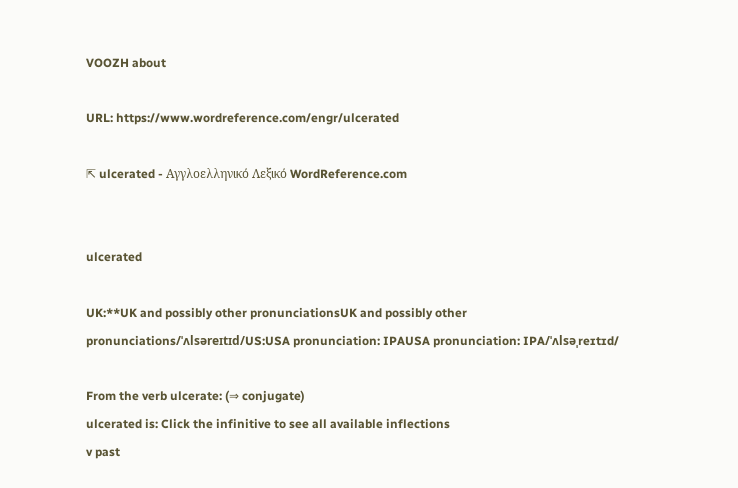VOOZH about

URL: https://www.wordreference.com/engr/ulcerated

⇱ ulcerated - Αγγλοελληνικό Λεξικό WordReference.com


ulcerated

UK:**UK and possibly other pronunciationsUK and possibly other pronunciations/ˈʌlsəreɪtɪd/US:USA pronunciation: IPAUSA pronunciation: IPA/ˈʌlsəˌreɪtɪd/

From the verb ulcerate: (⇒ conjugate)
ulcerated is: Click the infinitive to see all available inflections
v past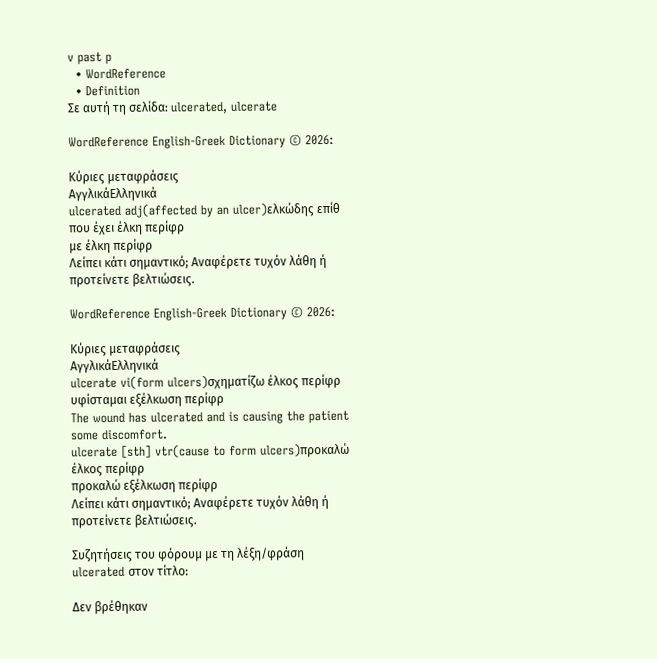v past p
  • WordReference
  • Definition
Σε αυτή τη σελίδα: ulcerated, ulcerate

WordReference English-Greek Dictionary © 2026:

Κύριες μεταφράσεις
ΑγγλικάΕλληνικά
ulcerated adj(affected by an ulcer)ελκώδης επίθ
που έχει έλκη περίφρ
με έλκη περίφρ
Λείπει κάτι σημαντικό; Αναφέρετε τυχόν λάθη ή προτείνετε βελτιώσεις.

WordReference English-Greek Dictionary © 2026:

Κύριες μεταφράσεις
ΑγγλικάΕλληνικά
ulcerate vi(form ulcers)σχηματίζω έλκος περίφρ
υφίσταμαι εξέλκωση περίφρ
The wound has ulcerated and is causing the patient some discomfort.
ulcerate [sth] vtr(cause to form ulcers)προκαλώ έλκος περίφρ
προκαλώ εξέλκωση περίφρ
Λείπει κάτι σημαντικό; Αναφέρετε τυχόν λάθη ή προτείνετε βελτιώσεις.

Συζητήσεις του φόρουμ με τη λέξη/φράση ulcerated στον τίτλο:

Δεν βρέθηκαν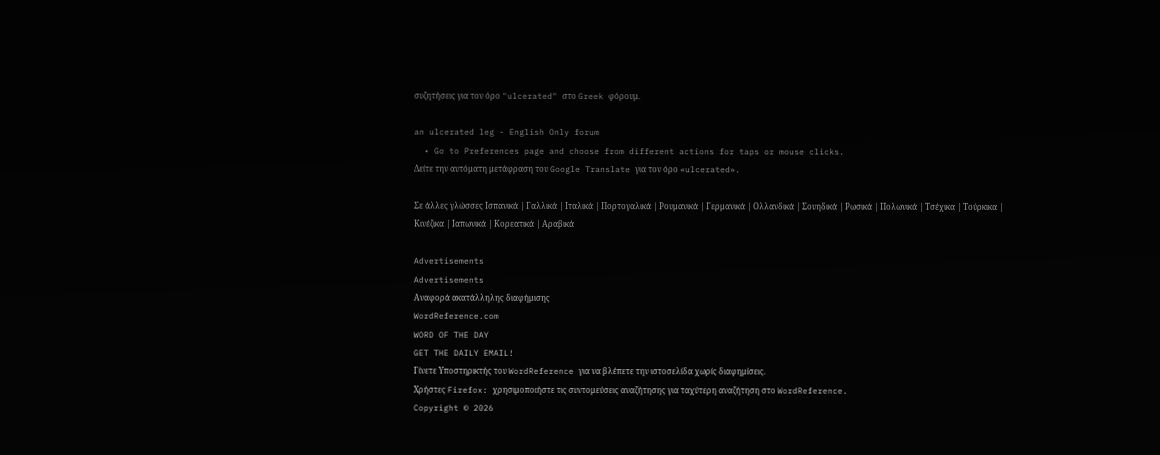συζητήσεις για τον όρο "ulcerated" στο Greek φόρουμ.

an ulcerated leg - English Only forum
  • Go to Preferences page and choose from different actions for taps or mouse clicks.
Δείτε την αυτόματη μετάφραση του Google Translate για τον όρο «ulcerated».

Σε άλλες γλώσσες Ισπανικά | Γαλλικά | Ιταλικά | Πορτογαλικά | Ρουμανικά | Γερμανικά | Ολλανδικά | Σουηδικά | Ρωσικά | Πολωνικά | Τσέχικα | Τούρκικα | Κινέζικα | Ιαπωνικά | Κορεατικά | Αραβικά

Advertisements
Advertisements
Αναφορά ακατάλληλης διαφήμισης
WordReference.com
WORD OF THE DAY
GET THE DAILY EMAIL!
Γίνετε Υποστηρικτής του WordReference για να βλέπετε την ιστοσελίδα χωρίς διαφημίσεις.
Χρήστες Firefox: χρησιμοποιήστε τις συντομεύσεις αναζήτησης για ταχύτερη αναζήτηση στο WordReference.
Copyright © 2026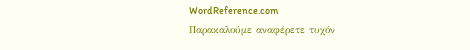WordReference.com
Παρακαλούμε αναφέρετε τυχόν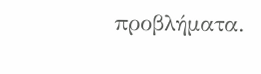προβλήματα.